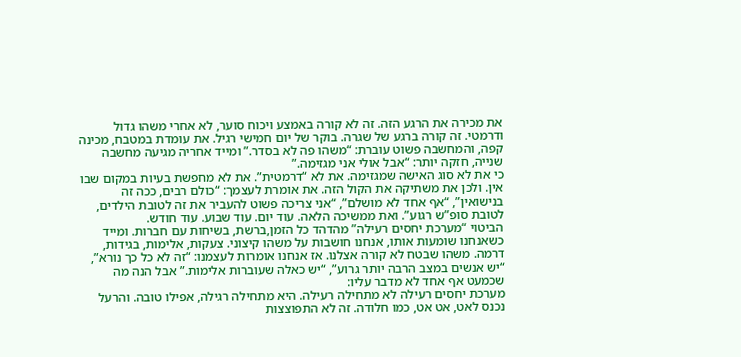את מכירה את הרגע הזה. זה לא קורה באמצע ויכוח סוער, לא אחרי משהו גדול ודרמטי. זה קורה ברגע של שגרה. בוקר של יום חמישי רגיל. את עומדת במטבח, מכינה קפה, והמחשבה פשוט עוברת: “משהו פה לא בסדר.” ומייד אחריה מגיעה מחשבה שנייה, חזקה יותר: “אבל אולי אני מגזימה.”
כי את לא סוג האישה שמגזימה. את לא “דרמטית”. את לא מחפשת בעיות במקום שבו אין. ולכן את משתיקה את הקול הזה. את אומרת לעצמך: “כולם רבים, ככה זה בנישואין”, “אף אחד לא מושלם”, “אני צריכה פשוט להעביר את זה לטובת הילדים, לטובת סופ”ש רגוע”. ואת ממשיכה הלאה. עוד יום. עוד שבוע. עוד חודש.
הביטוי “מערכת יחסים רעילה” מהדהד כל הזמן,ברשת, בשיחות עם חברות. ומייד כשאנחנו שומעות אותו, אנחנו חושבות על משהו קיצוני. צעקות, אלימות, בגידות, דרמה. משהו שבטח לא קורה אצלנו. אז אנחנו אומרות לעצמנו: “זה לא כל כך נורא”, “יש אנשים במצב הרבה יותר גרוע”, “יש כאלה שעוברות אלימות.” אבל הנה מה שכמעט אף אחד לא מדבר עליו:
מערכת יחסים רעילה לא מתחילה רעילה. היא מתחילה רגילה, אפילו טובה. והרעל נכנס לאט, אט אט, כמו חלודה. זה לא התפוצצות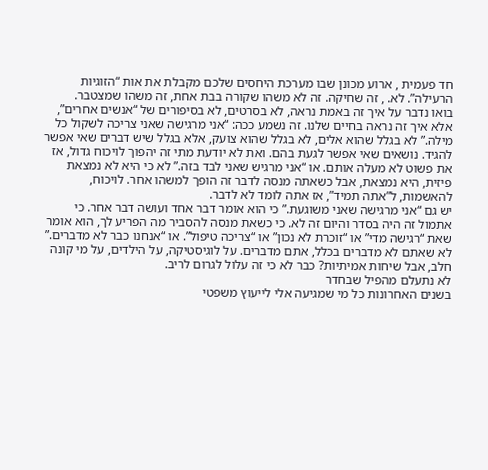חד פעמית , ארוע מכונן שבו מערכת היחסים שלכם מקבלת את אות “הזוגיות הרעילה”. לא. , זה שחיקה. זה לא משהו שקורה בבת אחת, זה משהו שמצטבר.
בואו נדבר על איך זה באמת נראה, לא בסרטים, לא בסיפורים של “אנשים אחרים”, אלא איך זה נראה בחיים שלנו. זה נשמע ככה: “אני מרגישה שאני צריכה לשקול כל מילה.” לא בגלל שהוא אלים, לא בגלל שהוא צועק, אלא בגלל שיש דברים שאי אפשר להגיד. נושאים שאי אפשר לגעת בהם. ואת לא יודעת מתי זה יהפוך לויכוח גדול, אז את פשוט לא מעלה אותם. או “אני מרגיש שאני לבד בזה.” לא כי היא לא נמצאת פיזית, היא נמצאת, אבל כשאתה מנסה לדבר זה הופך למשהו אחר. לויכוח, להאשמות, ל”אתה תמיד”, אז אתה לומד לא לדבר.
יש גם “אני מרגישה שאני משוגעת.” כי הוא אומר דבר אחד ועושה דבר אחר. כי אתמול זה היה בסדר והיום זה לא. כי כשאת מנסה להסביר מה הפריע לך, הוא אומר שאת “רגישה מדי” או “זוכרת לא נכון” או “צריכה טיפול”. או “אנחנו כבר לא מדברים.” לא שאתם לא מדברים בכלל, אתם מדברים. על לוגיסטיקה, על הילדים, על מי קונה חלב, אבל שיחות אמיתיות? כבר לא כי זה עלול לגרום לריב.
לא נתעלם מהפיל שבחדר
בשנים האחרונות כל מי שמגיעה אלי לייעוץ משפטי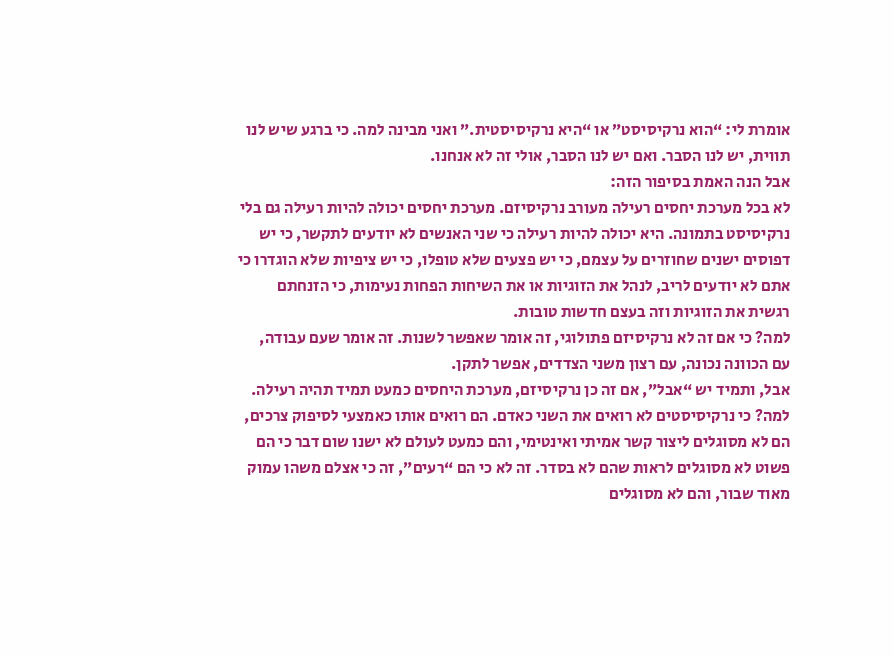אומרת לי: “הוא נרקיסיסט” או “היא נרקיסיסטית.” ואני מבינה למה. כי ברגע שיש לנו תווית, יש לנו הסבר. ואם יש לנו הסבר, אולי זה לא אנחנו.
אבל הנה האמת בסיפור הזה:
לא בכל מערכת יחסים רעילה מעורב נרקיסיזם. מערכת יחסים יכולה להיות רעילה גם בלי נרקיסיסט בתמונה. היא יכולה להיות רעילה כי שני האנשים לא יודעים לתקשר, כי יש דפוסים ישנים שחוזרים על עצמם, כי יש פצעים שלא טופלו, כי יש ציפיות שלא הוגדרו כי אתם לא יודעים לריב, לנהל את הזוגיות או את השיחות הפחות נעימות, כי הזנחתם רגשית את הזוגיות וזה בעצם חדשות טובות.
למה? כי אם זה לא נרקיסיזם פתולוגי, זה אומר שאפשר לשנות. זה אומר שעם עבודה, עם הכוונה נכונה, עם רצון משני הצדדים, אפשר לתקן.
אבל, ותמיד יש “אבל”, אם זה כן נרקיסיזם, מערכת היחסים כמעט תמיד תהיה רעילה. למה? כי נרקיסיסטים לא רואים את השני כאדם. הם רואים אותו כאמצעי לסיפוק צרכים, הם לא מסוגלים ליצור קשר אמיתי ואינטימי, והם כמעט לעולם לא ישנו שום דבר כי הם פשוט לא מסוגלים לראות שהם לא בסדר. זה לא כי הם “רעים”, זה כי אצלם משהו עמוק מאוד שבור, והם לא מסוגלים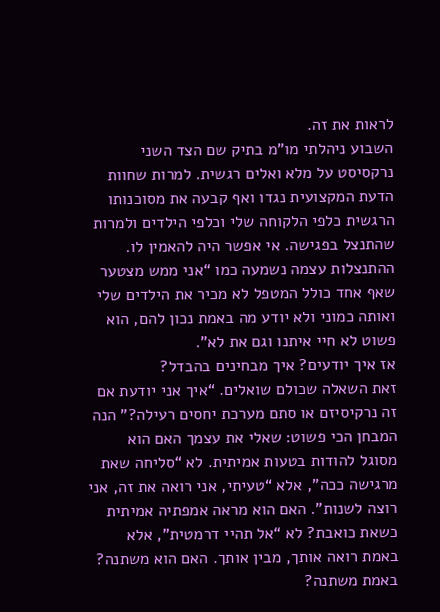לראות את זה.
השבוע ניהלתי מו”מ בתיק שם הצד השני נרקסיסט על מלא ואלים רגשית. למרות שחוות הדעת המקצועית נגדו ואף קבעה את מסוכנותו הרגשית כלפי הלקוחה שלי וכלפי הילדים ולמרות שהתנצל בפגישה. אי אפשר היה להאמין לו. ההתנצלות עצמה נשמעה כמו “אני ממש מצטער שאף אחד כולל המטפל לא מכיר את הילדים שלי ואותה כמוני ולא יודע מה באמת נכון להם, הוא פשוט לא חיי איתנו וגם את לא”.
אז איך יודעים? איך מבחינים בהבדל?
זאת השאלה שכולם שואלים. “איך אני יודעת אם זה נרקיסיזם או סתם מערכת יחסים רעילה?” הנה המבחן הכי פשוט: שאלי את עצמך האם הוא מסוגל להודות בטעות אמיתית. לא “סליחה שאת מרגישה ככה”, אלא “טעיתי, אני רואה את זה, אני רוצה לשנות”. האם הוא מראה אמפתיה אמיתית כשאת כואבת? לא “אל תהיי דרמטית”, אלא באמת רואה אותך, מבין אותך. האם הוא משתנה? באמת משתנה?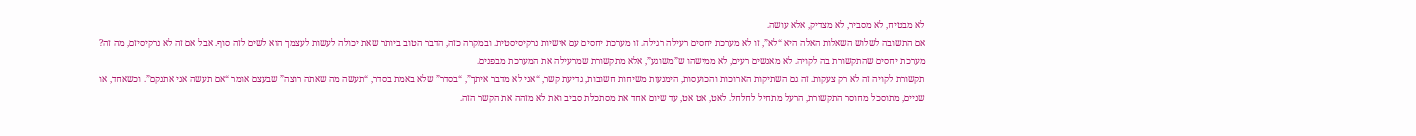לא מבטיח, לא מסביר, לא מצדיק, אלא עושה.
אם התשובה לשלוש השאלות האלה היא “לא”, זו לא מערכת יחסים רעילה רגילה. זו מערכת יחסים עם אישיות נרקיסיסטית. ובמקרה כזה, הדבר הטוב ביותר שאת יכולה לעשות לעצמך הוא לשים לזה סוף. אבל אם זה לא נרקיסיזם, מה זה? מערכת יחסים שהתקשורת בה לקויה. לא מאנשים רעים, לא ממישהו ש”משוגע”, אלא מתקשורת שמרעילה את המערכת מבפנים.
תקשורת לקויה זה לא רק צעקות. זה גם השתיקות הארוכות והכועסות, הימנעות משיחות חשובות, גדיעת קשר, “אני לא מדבר איתך”, “בסדר” שלא באמת בסדר, “תעשה מה שאתה רוצה” שבעצם אומר “אם תעשה אני אתנקם”. וכשאחד, או שניים, מתוסכל מחוסר התקשורת, הרעל מתחיל לחלחל. לאט, אט אט, עד שיום אחד את מסתכלת סביב ואת לא מזהה את הקשר הזה.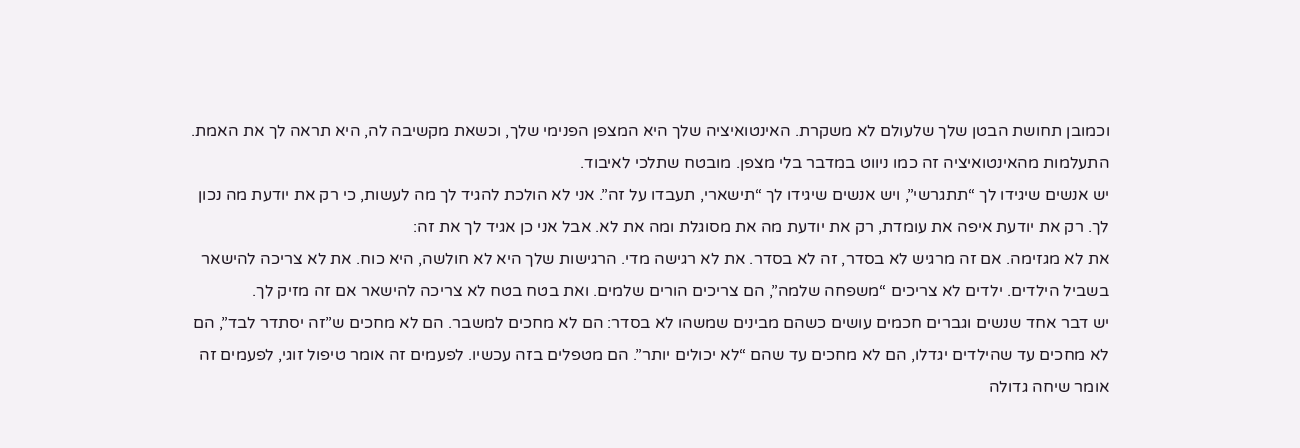וכמובן תחושת הבטן שלך שלעולם לא משקרת. האינטואיציה שלך היא המצפן הפנימי שלך, וכשאת מקשיבה לה, היא תראה לך את האמת. התעלמות מהאינטואיציה זה כמו ניווט במדבר בלי מצפן. מובטח שתלכי לאיבוד.
יש אנשים שיגידו לך “תתגרשי”, ויש אנשים שיגידו לך “תישארי, תעבדו על זה”. אני לא הולכת להגיד לך מה לעשות, כי רק את יודעת מה נכון לך. רק את יודעת איפה את עומדת, רק את יודעת מה את מסוגלת ומה את לא. אבל אני כן אגיד לך את זה:
את לא מגזימה. אם זה מרגיש לא בסדר, זה לא בסדר. את לא רגישה מדי. הרגישות שלך היא לא חולשה, היא כוח. את לא צריכה להישאר בשביל הילדים. ילדים לא צריכים “משפחה שלמה”, הם צריכים הורים שלמים. ואת בטח בטח לא צריכה להישאר אם זה מזיק לך.
יש דבר אחד שנשים וגברים חכמים עושים כשהם מבינים שמשהו לא בסדר: הם לא מחכים למשבר. הם לא מחכים ש”זה יסתדר לבד”, הם לא מחכים עד שהילדים יגדלו, הם לא מחכים עד שהם “לא יכולים יותר”. הם מטפלים בזה עכשיו. לפעמים זה אומר טיפול זוגי, לפעמים זה אומר שיחה גדולה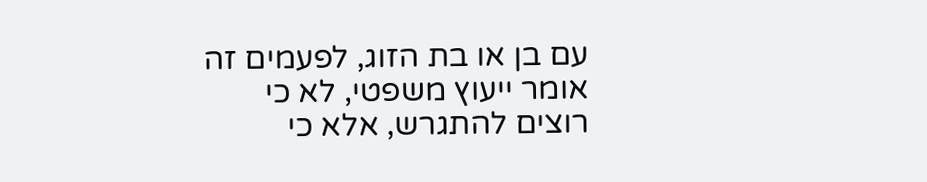עם בן או בת הזוג, לפעמים זה אומר ייעוץ משפטי, לא כי רוצים להתגרש, אלא כי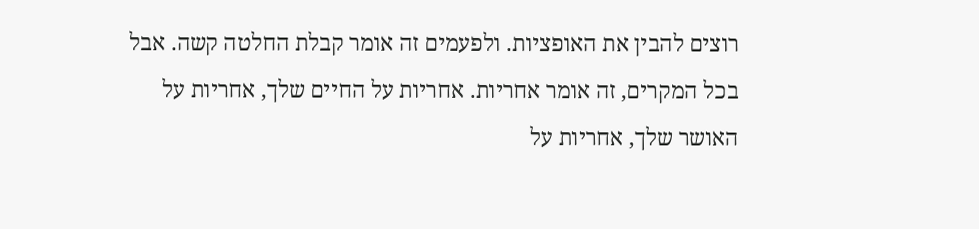רוצים להבין את האופציות. ולפעמים זה אומר קבלת החלטה קשה. אבל בכל המקרים, זה אומר אחריות. אחריות על החיים שלך, אחריות על האושר שלך, אחריות על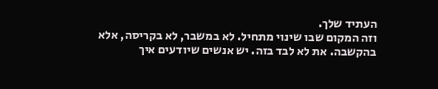העתיד שלך.
וזה המקום שבו שינוי מתחיל. לא במשבר, לא בקריסה, אלא בהקשבה. את לא לבד בזה. יש אנשים שיודעים איך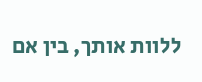ללוות אותך, בין אם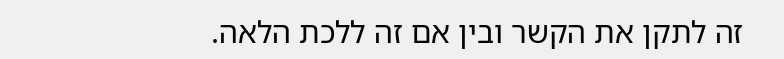זה לתקן את הקשר ובין אם זה ללכת הלאה.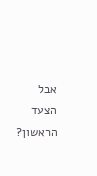אבל הצעד הראשון?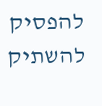להפסיק להשתיק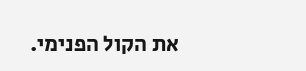את הקול הפנימי.